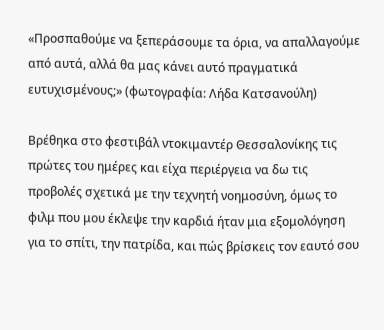«Προσπαθούμε να ξεπεράσουμε τα όρια, να απαλλαγούμε από αυτά, αλλά θα μας κάνει αυτό πραγματικά ευτυχισμένους;» (φωτογραφία: Λήδα Κατσανούλη)

Βρέθηκα στο φεστιβάλ ντοκιμαντέρ Θεσσαλονίκης τις πρώτες του ημέρες και είχα περιέργεια να δω τις προβολές σχετικά με την τεχνητή νοημοσύνη, όμως το φιλμ που μου έκλεψε την καρδιά ήταν μια εξομολόγηση για το σπίτι, την πατρίδα, και πώς βρίσκεις τον εαυτό σου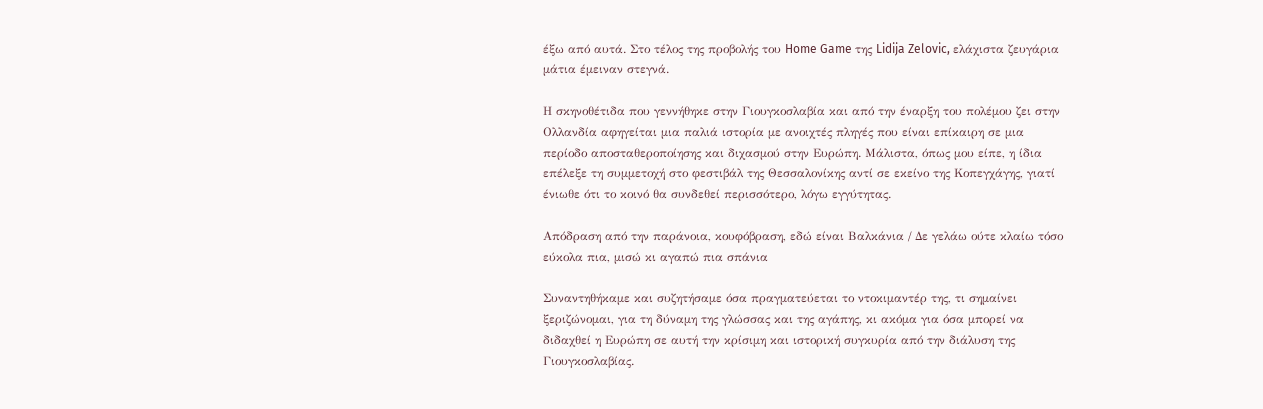έξω από αυτά. Στο τέλος της προβολής του Home Game της Lidija Zelovic, ελάχιστα ζευγάρια μάτια έμειναν στεγνά.

Η σκηνοθέτιδα που γεννήθηκε στην Γιουγκοσλαβία και από την έναρξη του πολέμου ζει στην Ολλανδία αφηγείται μια παλιά ιστορία με ανοιχτές πληγές που είναι επίκαιρη σε μια περίοδο αποσταθεροποίησης και διχασμού στην Ευρώπη. Μάλιστα, όπως μου είπε, η ίδια επέλεξε τη συμμετοχή στο φεστιβάλ της Θεσσαλονίκης αντί σε εκείνο της Κοπεγχάγης, γιατί ένιωθε ότι το κοινό θα συνδεθεί περισσότερο, λόγω εγγύτητας.

Απόδραση από την παράνοια, κουφόβραση, εδώ είναι Βαλκάνια / Δε γελάω ούτε κλαίω τόσο εύκολα πια, μισώ κι αγαπώ πια σπάνια

Συναντηθήκαμε και συζητήσαμε όσα πραγματεύεται το ντοκιμαντέρ της, τι σημαίνει ξεριζώνομαι, για τη δύναμη της γλώσσας και της αγάπης, κι ακόμα για όσα μπορεί να διδαχθεί η Ευρώπη σε αυτή την κρίσιμη και ιστορική συγκυρία από την διάλυση της Γιουγκοσλαβίας.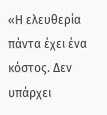«Η ελευθερία πάντα έχει ένα κόστος. Δεν υπάρχει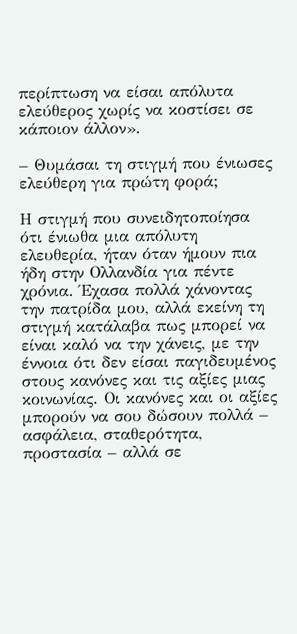περίπτωση να είσαι απόλυτα ελεύθερος χωρίς να κοστίσει σε κάποιον άλλον».

– Θυμάσαι τη στιγμή που ένιωσες ελεύθερη για πρώτη φορά;

Η στιγμή που συνειδητοποίησα ότι ένιωθα μια απόλυτη ελευθερία, ήταν όταν ήμουν πια ήδη στην Ολλανδία για πέντε χρόνια. Έχασα πολλά χάνοντας την πατρίδα μου, αλλά εκείνη τη στιγμή κατάλαβα πως μπορεί να είναι καλό να την χάνεις, με την έννοια ότι δεν είσαι παγιδευμένος στους κανόνες και τις αξίες μιας κοινωνίας. Οι κανόνες και οι αξίες μπορούν να σου δώσουν πολλά – ασφάλεια, σταθερότητα, προστασία – αλλά σε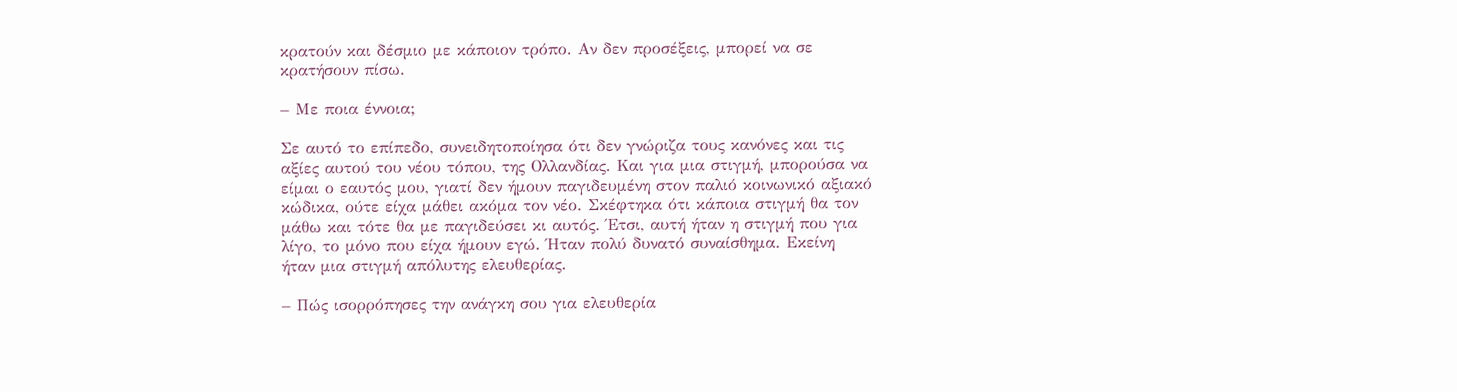κρατούν και δέσμιο με κάποιον τρόπο. Αν δεν προσέξεις, μπορεί να σε κρατήσουν πίσω.

– Με ποια έννοια;

Σε αυτό το επίπεδο, συνειδητοποίησα ότι δεν γνώριζα τους κανόνες και τις αξίες αυτού του νέου τόπου, της Ολλανδίας. Και για μια στιγμή, μπορούσα να είμαι ο εαυτός μου, γιατί δεν ήμουν παγιδευμένη στον παλιό κοινωνικό αξιακό κώδικα, ούτε είχα μάθει ακόμα τον νέο. Σκέφτηκα ότι κάποια στιγμή θα τον μάθω και τότε θα με παγιδεύσει κι αυτός. Έτσι, αυτή ήταν η στιγμή που για λίγο, το μόνο που είχα ήμουν εγώ. Ήταν πολύ δυνατό συναίσθημα. Εκείνη ήταν μια στιγμή απόλυτης ελευθερίας.

– Πώς ισορρόπησες την ανάγκη σου για ελευθερία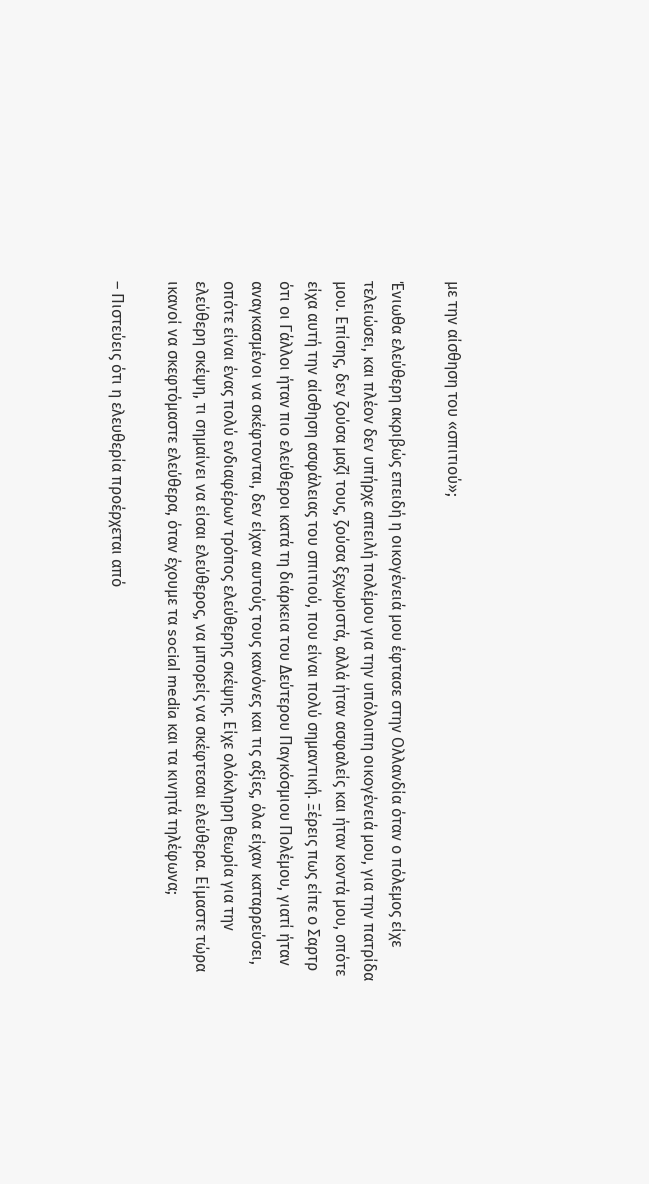με την αίσθηση του «σπιτιού»;

Ένιωθα ελεύθερη ακριβώς επειδή η οικογένειά μου έφτασε στην Ολλανδία όταν ο πόλεμος είχε τελειώσει, και πλέον δεν υπήρχε απειλή πολέμου για την υπόλοιπη οικογένειά μου, για την πατρίδα μου. Επίσης, δεν ζούσα μαζί τους, ζούσα ξεχωριστά, αλλά ήταν ασφαλείς και ήταν κοντά μου, οπότε είχα αυτή την αίσθηση ασφάλειας του σπιτιού, που είναι πολύ σημαντική. Ξέρεις πως είπε ο Σαρτρ ότι οι Γάλλοι ήταν πιο ελεύθεροι κατά τη διάρκεια του Δεύτερου Παγκόσμιου Πολέμου, γιατί ήταν αναγκασμένοι να σκέφτονται, δεν είχαν αυτούς τους κανόνες και τις αξίες, όλα είχαν καταρρεύσει, οπότε είναι ένας πολύ ενδιαφέρων τρόπος ελεύθερης σκέψης. Είχε ολόκληρη θεωρία για την ελεύθερη σκέψη, τι σημαίνει να είσαι ελεύθερος, να μπορείς να σκέφτεσαι ελεύθερα. Είμαστε τώρα ικανοί να σκεφτόμαστε ελεύθερα, όταν έχουμε τα social media και τα κινητά τηλέφωνα;

– Πιστεύεις ότι η ελευθερία προέρχεται από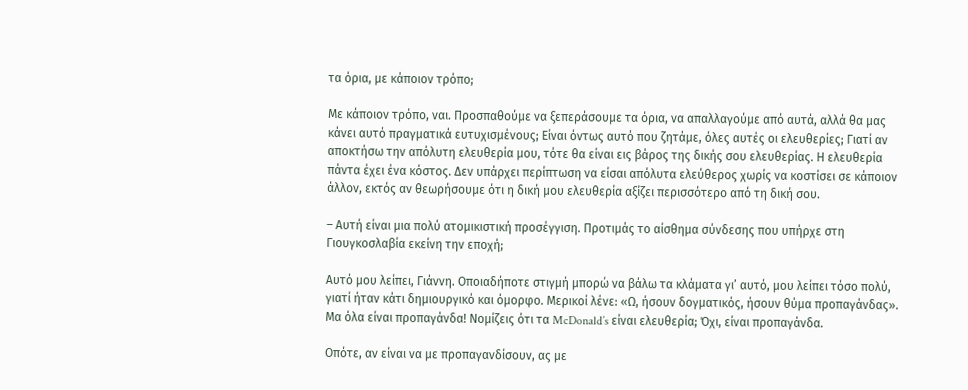τα όρια, με κάποιον τρόπο;

Με κάποιον τρόπο, ναι. Προσπαθούμε να ξεπεράσουμε τα όρια, να απαλλαγούμε από αυτά, αλλά θα μας κάνει αυτό πραγματικά ευτυχισμένους; Είναι όντως αυτό που ζητάμε, όλες αυτές οι ελευθερίες; Γιατί αν αποκτήσω την απόλυτη ελευθερία μου, τότε θα είναι εις βάρος της δικής σου ελευθερίας. Η ελευθερία πάντα έχει ένα κόστος. Δεν υπάρχει περίπτωση να είσαι απόλυτα ελεύθερος χωρίς να κοστίσει σε κάποιον άλλον, εκτός αν θεωρήσουμε ότι η δική μου ελευθερία αξίζει περισσότερο από τη δική σου.

– Αυτή είναι μια πολύ ατομικιστική προσέγγιση. Προτιμάς το αίσθημα σύνδεσης που υπήρχε στη Γιουγκοσλαβία εκείνη την εποχή;

Αυτό μου λείπει, Γιάννη. Οποιαδήποτε στιγμή μπορώ να βάλω τα κλάματα γι’ αυτό, μου λείπει τόσο πολύ, γιατί ήταν κάτι δημιουργικό και όμορφο. Μερικοί λένε: «Ω, ήσουν δογματικός, ήσουν θύμα προπαγάνδας». Μα όλα είναι προπαγάνδα! Νομίζεις ότι τα McDonald’s είναι ελευθερία; Όχι, είναι προπαγάνδα.

Οπότε, αν είναι να με προπαγανδίσουν, ας με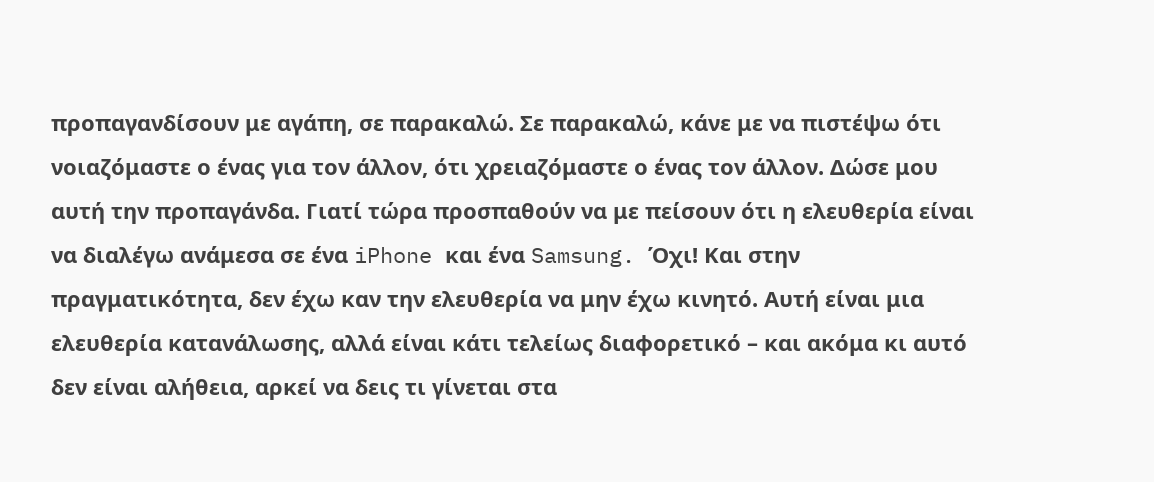προπαγανδίσουν με αγάπη, σε παρακαλώ. Σε παρακαλώ, κάνε με να πιστέψω ότι νοιαζόμαστε ο ένας για τον άλλον, ότι χρειαζόμαστε ο ένας τον άλλον. Δώσε μου αυτή την προπαγάνδα. Γιατί τώρα προσπαθούν να με πείσουν ότι η ελευθερία είναι να διαλέγω ανάμεσα σε ένα iPhone και ένα Samsung. Όχι! Και στην πραγματικότητα, δεν έχω καν την ελευθερία να μην έχω κινητό. Αυτή είναι μια ελευθερία κατανάλωσης, αλλά είναι κάτι τελείως διαφορετικό – και ακόμα κι αυτό δεν είναι αλήθεια, αρκεί να δεις τι γίνεται στα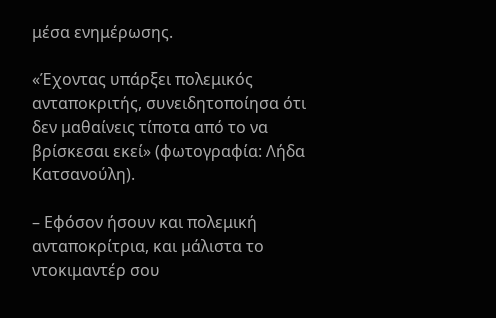μέσα ενημέρωσης.

«Έχοντας υπάρξει πολεμικός ανταποκριτής, συνειδητοποίησα ότι δεν μαθαίνεις τίποτα από το να βρίσκεσαι εκεί» (φωτογραφία: Λήδα Κατσανούλη).

– Εφόσον ήσουν και πολεμική ανταποκρίτρια, και μάλιστα το ντοκιμαντέρ σου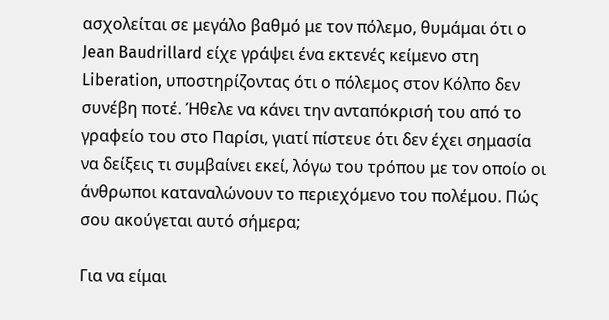ασχολείται σε μεγάλο βαθμό με τον πόλεμο, θυμάμαι ότι ο Jean Baudrillard είχε γράψει ένα εκτενές κείμενο στη Liberation, υποστηρίζοντας ότι ο πόλεμος στον Κόλπο δεν συνέβη ποτέ. Ήθελε να κάνει την ανταπόκρισή του από το γραφείο του στο Παρίσι, γιατί πίστευε ότι δεν έχει σημασία να δείξεις τι συμβαίνει εκεί, λόγω του τρόπου με τον οποίο οι άνθρωποι καταναλώνουν το περιεχόμενο του πολέμου. Πώς σου ακούγεται αυτό σήμερα;

Για να είμαι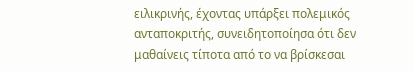ειλικρινής, έχοντας υπάρξει πολεμικός ανταποκριτής, συνειδητοποίησα ότι δεν μαθαίνεις τίποτα από το να βρίσκεσαι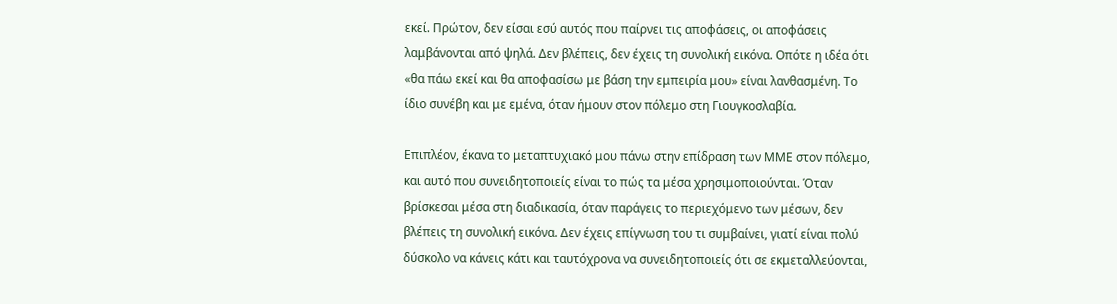εκεί. Πρώτον, δεν είσαι εσύ αυτός που παίρνει τις αποφάσεις, οι αποφάσεις λαμβάνονται από ψηλά. Δεν βλέπεις, δεν έχεις τη συνολική εικόνα. Οπότε η ιδέα ότι «θα πάω εκεί και θα αποφασίσω με βάση την εμπειρία μου» είναι λανθασμένη. Το ίδιο συνέβη και με εμένα, όταν ήμουν στον πόλεμο στη Γιουγκοσλαβία.

Επιπλέον, έκανα το μεταπτυχιακό μου πάνω στην επίδραση των ΜΜΕ στον πόλεμο, και αυτό που συνειδητοποιείς είναι το πώς τα μέσα χρησιμοποιούνται. Όταν βρίσκεσαι μέσα στη διαδικασία, όταν παράγεις το περιεχόμενο των μέσων, δεν βλέπεις τη συνολική εικόνα. Δεν έχεις επίγνωση του τι συμβαίνει, γιατί είναι πολύ δύσκολο να κάνεις κάτι και ταυτόχρονα να συνειδητοποιείς ότι σε εκμεταλλεύονται,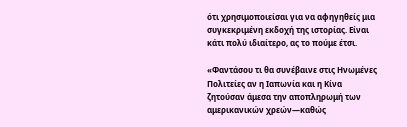ότι χρησιμοποιείσαι για να αφηγηθείς μια συγκεκριμένη εκδοχή της ιστορίας. Είναι κάτι πολύ ιδιαίτερο, ας το πούμε έτσι.

«Φαντάσου τι θα συνέβαινε στις Ηνωμένες Πολιτείες αν η Ιαπωνία και η Κίνα ζητούσαν άμεσα την αποπληρωμή των αμερικανικών χρεών—καθώς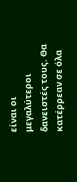είναι οι μεγαλύτεροι δανειστές τους. Θα κατέρρεαν σε όλα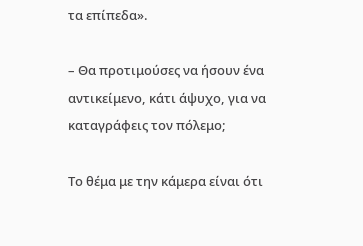τα επίπεδα».

– Θα προτιμούσες να ήσουν ένα αντικείμενο, κάτι άψυχο, για να καταγράφεις τον πόλεμο;

Το θέμα με την κάμερα είναι ότι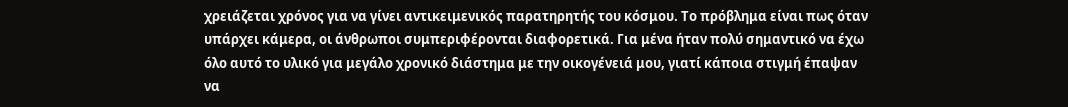χρειάζεται χρόνος για να γίνει αντικειμενικός παρατηρητής του κόσμου. Το πρόβλημα είναι πως όταν υπάρχει κάμερα, οι άνθρωποι συμπεριφέρονται διαφορετικά. Για μένα ήταν πολύ σημαντικό να έχω όλο αυτό το υλικό για μεγάλο χρονικό διάστημα με την οικογένειά μου, γιατί κάποια στιγμή έπαψαν να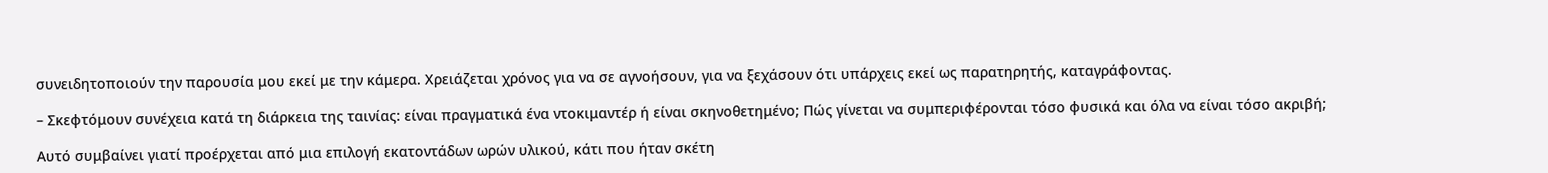συνειδητοποιούν την παρουσία μου εκεί με την κάμερα. Χρειάζεται χρόνος για να σε αγνοήσουν, για να ξεχάσουν ότι υπάρχεις εκεί ως παρατηρητής, καταγράφοντας.

– Σκεφτόμουν συνέχεια κατά τη διάρκεια της ταινίας: είναι πραγματικά ένα ντοκιμαντέρ ή είναι σκηνοθετημένο; Πώς γίνεται να συμπεριφέρονται τόσο φυσικά και όλα να είναι τόσο ακριβή;

Αυτό συμβαίνει γιατί προέρχεται από μια επιλογή εκατοντάδων ωρών υλικού, κάτι που ήταν σκέτη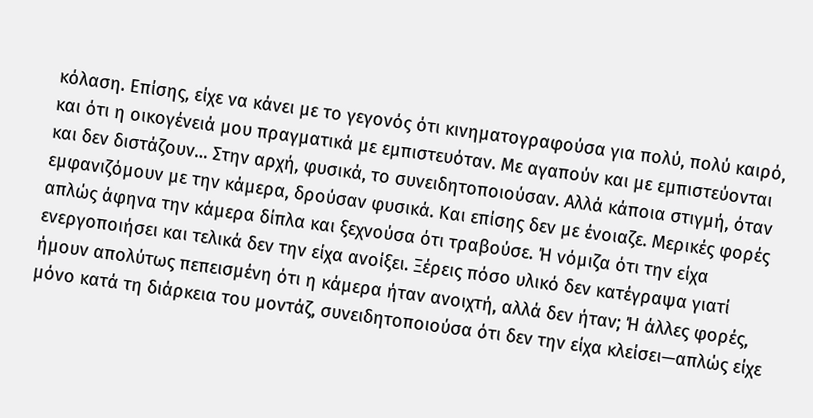κόλαση. Επίσης, είχε να κάνει με το γεγονός ότι κινηματογραφούσα για πολύ, πολύ καιρό, και ότι η οικογένειά μου πραγματικά με εμπιστευόταν. Με αγαπούν και με εμπιστεύονται και δεν διστάζουν… Στην αρχή, φυσικά, το συνειδητοποιούσαν. Αλλά κάποια στιγμή, όταν εμφανιζόμουν με την κάμερα, δρούσαν φυσικά. Και επίσης δεν με ένοιαζε. Μερικές φορές απλώς άφηνα την κάμερα δίπλα και ξεχνούσα ότι τραβούσε. Ή νόμιζα ότι την είχα ενεργοποιήσει και τελικά δεν την είχα ανοίξει. Ξέρεις πόσο υλικό δεν κατέγραψα γιατί ήμουν απολύτως πεπεισμένη ότι η κάμερα ήταν ανοιχτή, αλλά δεν ήταν; Ή άλλες φορές, μόνο κατά τη διάρκεια του μοντάζ, συνειδητοποιούσα ότι δεν την είχα κλείσει—απλώς είχε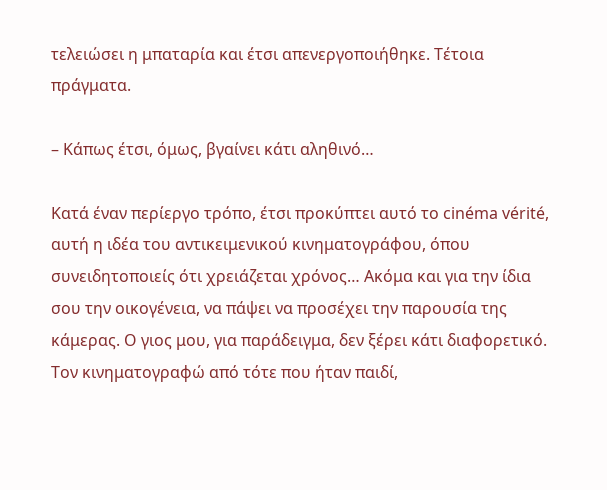τελειώσει η μπαταρία και έτσι απενεργοποιήθηκε. Τέτοια πράγματα.

– Κάπως έτσι, όμως, βγαίνει κάτι αληθινό…

Κατά έναν περίεργο τρόπο, έτσι προκύπτει αυτό το cinéma vérité, αυτή η ιδέα του αντικειμενικού κινηματογράφου, όπου συνειδητοποιείς ότι χρειάζεται χρόνος… Ακόμα και για την ίδια σου την οικογένεια, να πάψει να προσέχει την παρουσία της κάμερας. Ο γιος μου, για παράδειγμα, δεν ξέρει κάτι διαφορετικό. Τον κινηματογραφώ από τότε που ήταν παιδί,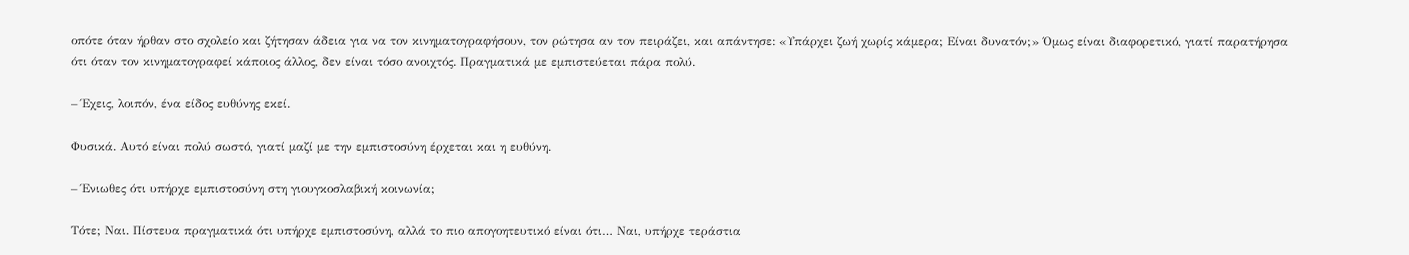οπότε όταν ήρθαν στο σχολείο και ζήτησαν άδεια για να τον κινηματογραφήσουν, τον ρώτησα αν τον πειράζει, και απάντησε: «Υπάρχει ζωή χωρίς κάμερα; Είναι δυνατόν;» Όμως είναι διαφορετικό, γιατί παρατήρησα ότι όταν τον κινηματογραφεί κάποιος άλλος, δεν είναι τόσο ανοιχτός. Πραγματικά με εμπιστεύεται πάρα πολύ.

– Έχεις, λοιπόν, ένα είδος ευθύνης εκεί.

Φυσικά. Αυτό είναι πολύ σωστό, γιατί μαζί με την εμπιστοσύνη έρχεται και η ευθύνη.

– Ένιωθες ότι υπήρχε εμπιστοσύνη στη γιουγκοσλαβική κοινωνία;

Τότε; Ναι. Πίστευα πραγματικά ότι υπήρχε εμπιστοσύνη, αλλά το πιο απογοητευτικό είναι ότι… Ναι, υπήρχε τεράστια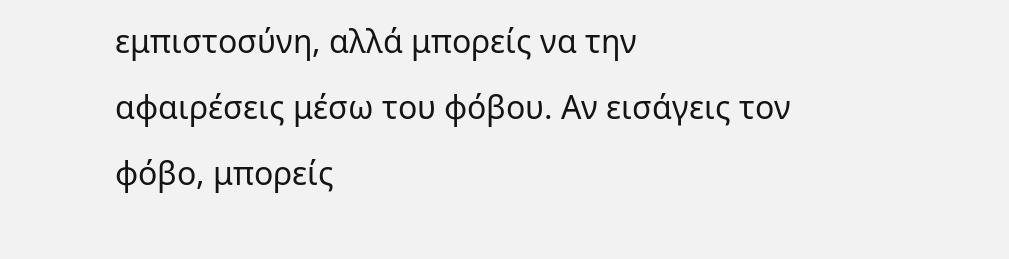εμπιστοσύνη, αλλά μπορείς να την αφαιρέσεις μέσω του φόβου. Αν εισάγεις τον φόβο, μπορείς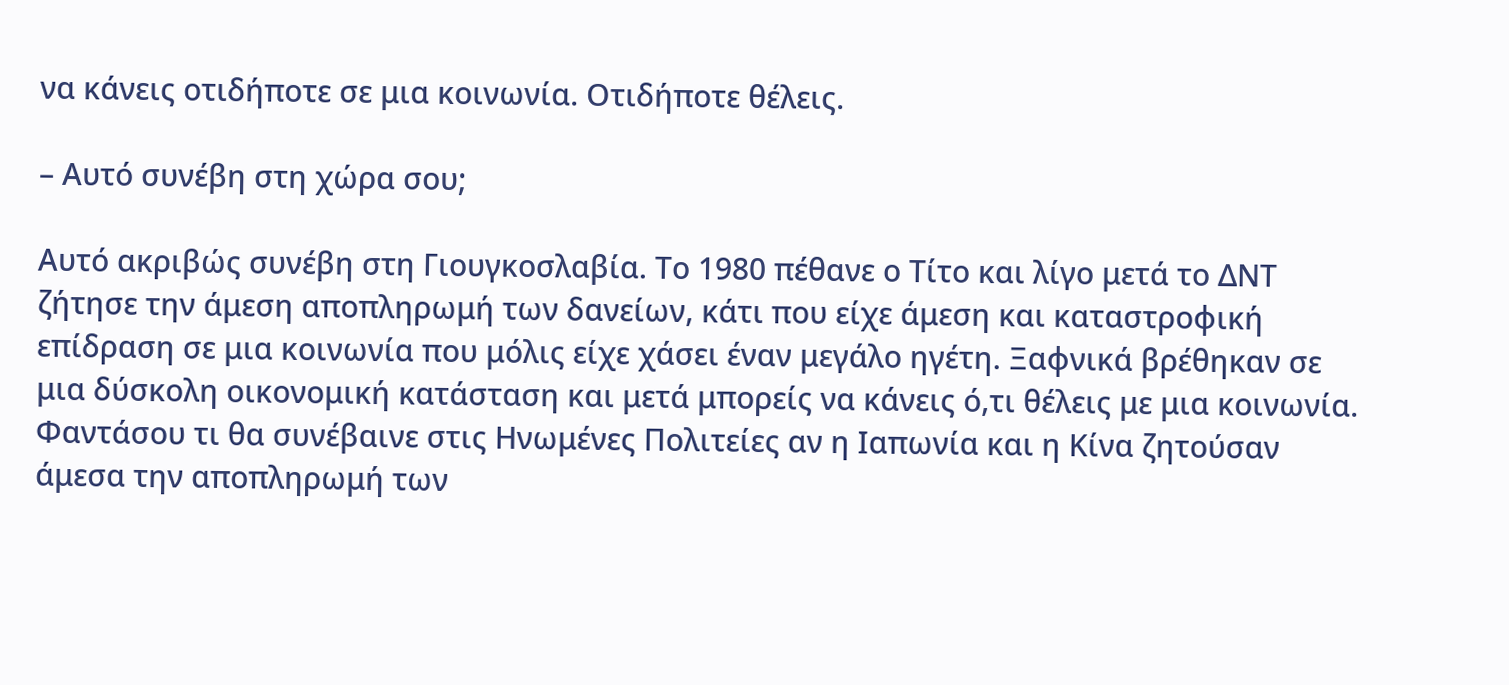να κάνεις οτιδήποτε σε μια κοινωνία. Οτιδήποτε θέλεις.

– Αυτό συνέβη στη χώρα σου;

Αυτό ακριβώς συνέβη στη Γιουγκοσλαβία. Το 1980 πέθανε ο Τίτο και λίγο μετά το ΔΝΤ ζήτησε την άμεση αποπληρωμή των δανείων, κάτι που είχε άμεση και καταστροφική επίδραση σε μια κοινωνία που μόλις είχε χάσει έναν μεγάλο ηγέτη. Ξαφνικά βρέθηκαν σε μια δύσκολη οικονομική κατάσταση και μετά μπορείς να κάνεις ό,τι θέλεις με μια κοινωνία. Φαντάσου τι θα συνέβαινε στις Ηνωμένες Πολιτείες αν η Ιαπωνία και η Κίνα ζητούσαν άμεσα την αποπληρωμή των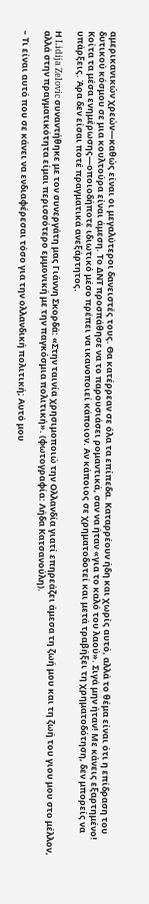αμερικανικών χρεών—καθώς είναι οι μεγαλύτεροι δανειστές τους. Θα κατέρρεαν σε όλα τα επίπεδα. Καταρρέουν ήδη και χωρίς αυτό, αλλά το θέμα είναι ότι η επίδραση του δυτικού κόσμου σε μια κουλτούρα είναι άμεση. Το ΔΝΤ προσπάθησε να το παρουσιάσει ρομαντικά, σαν να ήταν «για το καλό του λαού». Σιγά μην ήταν! Με κάνεις εξαρτημένο! Κοίτα τα μέσα ενημέρωσης—οποιοδήποτε ιδιωτικό μέσο πρέπει να ικανοποιεί κάποιον. Αν κάποιος σε χρηματοδοτεί και μετά τραβήξει τη χρηματοδότηση, δεν μπορείς να υπάρξεις. Άρα δεν είσαι ποτέ πραγματικά ανεξάρτητος.

Η Lidija Zelovic συναντήθηκε με τον συνεργάτη μας Γιάννη Σκορδά: «Στην ταινία χρησιμοποιώ την Ολλανδία γιατί επηρεάζει άμεσα τη ζωή μου και τη ζωή του γιου μου στο μέλλον, αλλά στην πραγματικότητα είμαι περισσότερο εμμονική με την παγκόσμια πολιτική». (φωτογραφία: Λήδα Κατσανούλη).

– Τι είναι αυτό που σε κάνει να ενδιαφέρεσαι τόσο για την ολλανδική πολιτική; Αυτό μου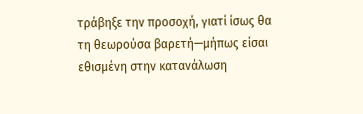τράβηξε την προσοχή, γιατί ίσως θα τη θεωρούσα βαρετή—μήπως είσαι εθισμένη στην κατανάλωση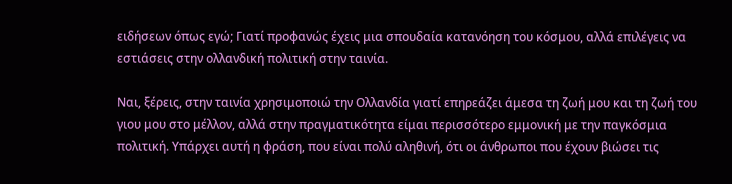ειδήσεων όπως εγώ; Γιατί προφανώς έχεις μια σπουδαία κατανόηση του κόσμου, αλλά επιλέγεις να εστιάσεις στην ολλανδική πολιτική στην ταινία.

Ναι, ξέρεις, στην ταινία χρησιμοποιώ την Ολλανδία γιατί επηρεάζει άμεσα τη ζωή μου και τη ζωή του γιου μου στο μέλλον, αλλά στην πραγματικότητα είμαι περισσότερο εμμονική με την παγκόσμια πολιτική. Υπάρχει αυτή η φράση, που είναι πολύ αληθινή, ότι οι άνθρωποι που έχουν βιώσει τις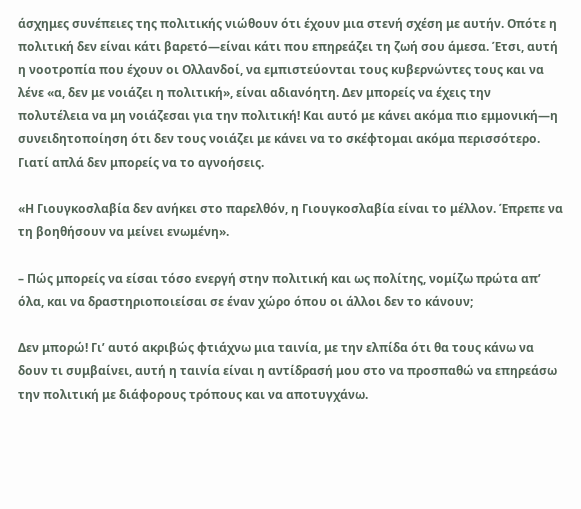άσχημες συνέπειες της πολιτικής νιώθουν ότι έχουν μια στενή σχέση με αυτήν. Οπότε η πολιτική δεν είναι κάτι βαρετό—είναι κάτι που επηρεάζει τη ζωή σου άμεσα. Έτσι, αυτή η νοοτροπία που έχουν οι Ολλανδοί, να εμπιστεύονται τους κυβερνώντες τους και να λένε «α, δεν με νοιάζει η πολιτική», είναι αδιανόητη. Δεν μπορείς να έχεις την πολυτέλεια να μη νοιάζεσαι για την πολιτική! Και αυτό με κάνει ακόμα πιο εμμονική—η συνειδητοποίηση ότι δεν τους νοιάζει με κάνει να το σκέφτομαι ακόμα περισσότερο. Γιατί απλά δεν μπορείς να το αγνοήσεις.

«Η Γιουγκοσλαβία δεν ανήκει στο παρελθόν, η Γιουγκοσλαβία είναι το μέλλον. Έπρεπε να τη βοηθήσουν να μείνει ενωμένη».

– Πώς μπορείς να είσαι τόσο ενεργή στην πολιτική και ως πολίτης, νομίζω πρώτα απ’ όλα, και να δραστηριοποιείσαι σε έναν χώρο όπου οι άλλοι δεν το κάνουν;

Δεν μπορώ! Γι’ αυτό ακριβώς φτιάχνω μια ταινία, με την ελπίδα ότι θα τους κάνω να δουν τι συμβαίνει, αυτή η ταινία είναι η αντίδρασή μου στο να προσπαθώ να επηρεάσω την πολιτική με διάφορους τρόπους και να αποτυγχάνω.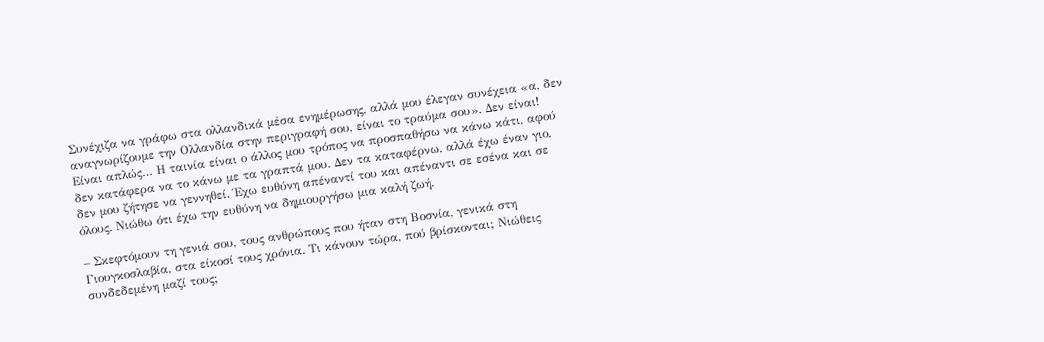Συνέχιζα να γράφω στα ολλανδικά μέσα ενημέρωσης, αλλά μου έλεγαν συνέχεια «α, δεν αναγνωρίζουμε την Ολλανδία στην περιγραφή σου, είναι το τραύμα σου». Δεν είναι! Είναι απλώς… Η ταινία είναι ο άλλος μου τρόπος να προσπαθήσω να κάνω κάτι, αφού δεν κατάφερα να το κάνω με τα γραπτά μου. Δεν τα καταφέρνω, αλλά έχω έναν γιο, δεν μου ζήτησε να γεννηθεί. Έχω ευθύνη απέναντί του και απέναντι σε εσένα και σε όλους. Νιώθω ότι έχω την ευθύνη να δημιουργήσω μια καλή ζωή.

– Σκεφτόμουν τη γενιά σου, τους ανθρώπους που ήταν στη Βοσνία, γενικά στη Γιουγκοσλαβία, στα είκοσί τους χρόνια. Τι κάνουν τώρα, πού βρίσκονται; Νιώθεις συνδεδεμένη μαζί τους;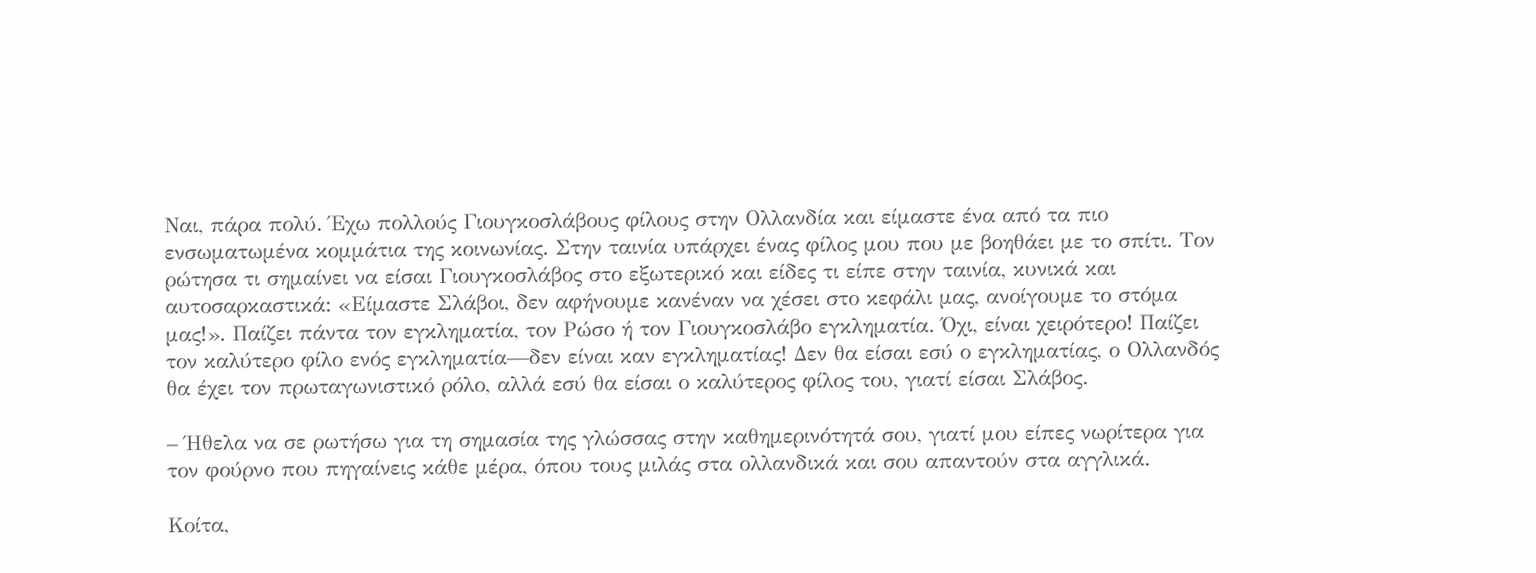Ναι, πάρα πολύ. Έχω πολλούς Γιουγκοσλάβους φίλους στην Ολλανδία και είμαστε ένα από τα πιο ενσωματωμένα κομμάτια της κοινωνίας. Στην ταινία υπάρχει ένας φίλος μου που με βοηθάει με το σπίτι. Τον ρώτησα τι σημαίνει να είσαι Γιουγκοσλάβος στο εξωτερικό και είδες τι είπε στην ταινία, κυνικά και αυτοσαρκαστικά: «Είμαστε Σλάβοι, δεν αφήνουμε κανέναν να χέσει στο κεφάλι μας, ανοίγουμε το στόμα μας!». Παίζει πάντα τον εγκληματία, τον Ρώσο ή τον Γιουγκοσλάβο εγκληματία. Όχι, είναι χειρότερο! Παίζει τον καλύτερο φίλο ενός εγκληματία—δεν είναι καν εγκληματίας! Δεν θα είσαι εσύ ο εγκληματίας, ο Ολλανδός θα έχει τον πρωταγωνιστικό ρόλο, αλλά εσύ θα είσαι ο καλύτερος φίλος του, γιατί είσαι Σλάβος.

– Ήθελα να σε ρωτήσω για τη σημασία της γλώσσας στην καθημερινότητά σου, γιατί μου είπες νωρίτερα για τον φούρνο που πηγαίνεις κάθε μέρα, όπου τους μιλάς στα ολλανδικά και σου απαντούν στα αγγλικά.

Κοίτα,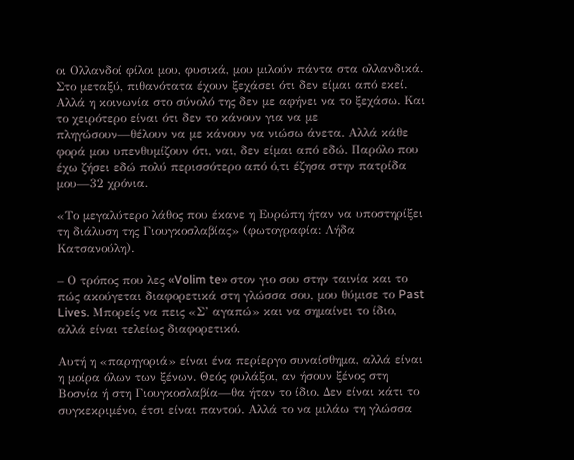οι Ολλανδοί φίλοι μου, φυσικά, μου μιλούν πάντα στα ολλανδικά. Στο μεταξύ, πιθανότατα έχουν ξεχάσει ότι δεν είμαι από εκεί. Αλλά η κοινωνία στο σύνολό της δεν με αφήνει να το ξεχάσω. Και το χειρότερο είναι ότι δεν το κάνουν για να με πληγώσουν—θέλουν να με κάνουν να νιώσω άνετα. Αλλά κάθε φορά μου υπενθυμίζουν ότι, ναι, δεν είμαι από εδώ. Παρόλο που έχω ζήσει εδώ πολύ περισσότερο από ό,τι έζησα στην πατρίδα μου—32 χρόνια.

«Το μεγαλύτερο λάθος που έκανε η Ευρώπη ήταν να υποστηρίξει τη διάλυση της Γιουγκοσλαβίας» (φωτογραφία: Λήδα Κατσανούλη).

– Ο τρόπος που λες «Volim te» στον γιο σου στην ταινία και το πώς ακούγεται διαφορετικά στη γλώσσα σου, μου θύμισε το Past Lives. Μπορείς να πεις «Σ’ αγαπώ» και να σημαίνει το ίδιο, αλλά είναι τελείως διαφορετικό.

Αυτή η «παρηγοριά» είναι ένα περίεργο συναίσθημα, αλλά είναι η μοίρα όλων των ξένων. Θεός φυλάξοι, αν ήσουν ξένος στη Βοσνία ή στη Γιουγκοσλαβία—θα ήταν το ίδιο. Δεν είναι κάτι το συγκεκριμένο, έτσι είναι παντού. Αλλά το να μιλάω τη γλώσσα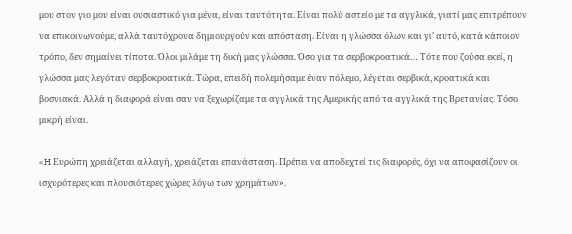μου στον γιο μου είναι ουσιαστικό για μένα, είναι ταυτότητα. Είναι πολύ αστείο με τα αγγλικά, γιατί μας επιτρέπουν να επικοινωνούμε, αλλά ταυτόχρονα δημιουργούν και απόσταση. Είναι η γλώσσα όλων και γι’ αυτό, κατά κάποιον τρόπο, δεν σημαίνει τίποτα. Όλοι μιλάμε τη δική μας γλώσσα. Όσο για τα σερβοκροατικά… Τότε που ζούσα εκεί, η γλώσσα μας λεγόταν σερβοκροατικά. Τώρα, επειδή πολεμήσαμε έναν πόλεμο, λέγεται σερβικά, κροατικά και βοσνιακά. Αλλά η διαφορά είναι σαν να ξεχωρίζαμε τα αγγλικά της Αμερικής από τα αγγλικά της Βρετανίας. Τόσο μικρή είναι.

«H Ευρώπη χρειάζεται αλλαγή, χρειάζεται επανάσταση. Πρέπει να αποδεχτεί τις διαφορές, όχι να αποφασίζουν οι ισχυρότερες και πλουσιότερες χώρες λόγω των χρημάτων».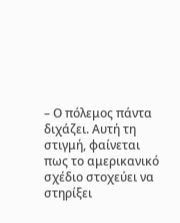– Ο πόλεμος πάντα διχάζει. Αυτή τη στιγμή, φαίνεται πως το αμερικανικό σχέδιο στοχεύει να στηρίξει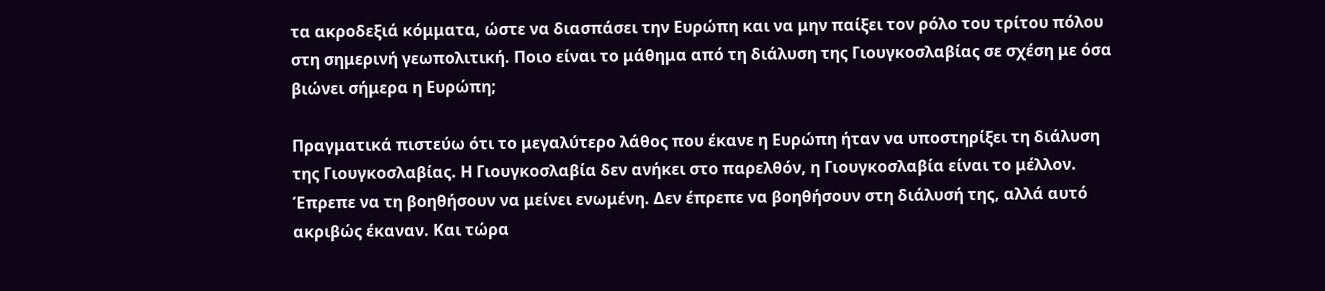τα ακροδεξιά κόμματα, ώστε να διασπάσει την Ευρώπη και να μην παίξει τον ρόλο του τρίτου πόλου στη σημερινή γεωπολιτική. Ποιο είναι το μάθημα από τη διάλυση της Γιουγκοσλαβίας σε σχέση με όσα βιώνει σήμερα η Ευρώπη;

Πραγματικά πιστεύω ότι το μεγαλύτερο λάθος που έκανε η Ευρώπη ήταν να υποστηρίξει τη διάλυση της Γιουγκοσλαβίας. Η Γιουγκοσλαβία δεν ανήκει στο παρελθόν, η Γιουγκοσλαβία είναι το μέλλον. Έπρεπε να τη βοηθήσουν να μείνει ενωμένη. Δεν έπρεπε να βοηθήσουν στη διάλυσή της, αλλά αυτό ακριβώς έκαναν. Και τώρα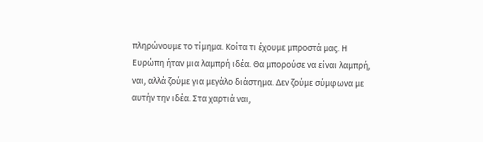πληρώνουμε το τίμημα. Κοίτα τι έχουμε μπροστά μας. Η Ευρώπη ήταν μια λαμπρή ιδέα. Θα μπορούσε να είναι λαμπρή, ναι, αλλά ζούμε για μεγάλο διάστημα. Δεν ζούμε σύμφωνα με αυτήν την ιδέα. Στα χαρτιά ναι,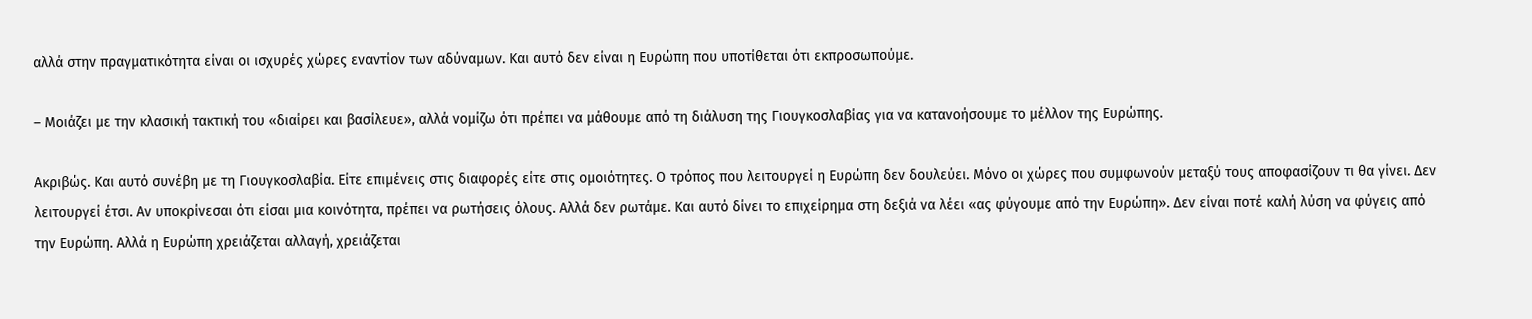αλλά στην πραγματικότητα είναι οι ισχυρές χώρες εναντίον των αδύναμων. Και αυτό δεν είναι η Ευρώπη που υποτίθεται ότι εκπροσωπούμε.

– Μοιάζει με την κλασική τακτική του «διαίρει και βασίλευε», αλλά νομίζω ότι πρέπει να μάθουμε από τη διάλυση της Γιουγκοσλαβίας για να κατανοήσουμε το μέλλον της Ευρώπης.

Ακριβώς. Και αυτό συνέβη με τη Γιουγκοσλαβία. Είτε επιμένεις στις διαφορές είτε στις ομοιότητες. Ο τρόπος που λειτουργεί η Ευρώπη δεν δουλεύει. Μόνο οι χώρες που συμφωνούν μεταξύ τους αποφασίζουν τι θα γίνει. Δεν λειτουργεί έτσι. Αν υποκρίνεσαι ότι είσαι μια κοινότητα, πρέπει να ρωτήσεις όλους. Αλλά δεν ρωτάμε. Και αυτό δίνει το επιχείρημα στη δεξιά να λέει «ας φύγουμε από την Ευρώπη». Δεν είναι ποτέ καλή λύση να φύγεις από την Ευρώπη. Αλλά η Ευρώπη χρειάζεται αλλαγή, χρειάζεται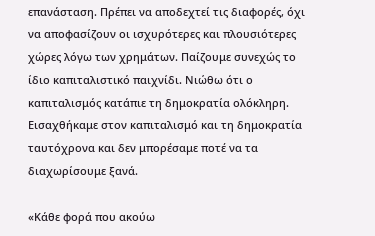επανάσταση. Πρέπει να αποδεχτεί τις διαφορές, όχι να αποφασίζουν οι ισχυρότερες και πλουσιότερες χώρες λόγω των χρημάτων. Παίζουμε συνεχώς το ίδιο καπιταλιστικό παιχνίδι. Νιώθω ότι ο καπιταλισμός κατάπιε τη δημοκρατία ολόκληρη. Εισαχθήκαμε στον καπιταλισμό και τη δημοκρατία ταυτόχρονα και δεν μπορέσαμε ποτέ να τα διαχωρίσουμε ξανά.

«Κάθε φορά που ακούω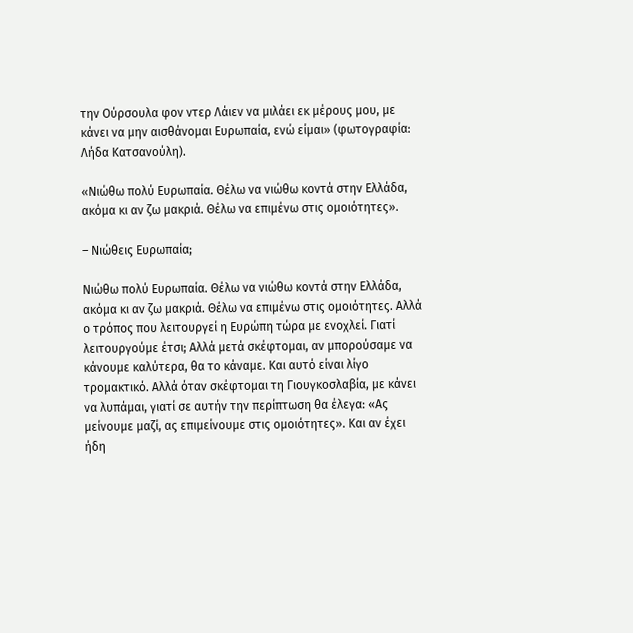την Ούρσουλα φον ντερ Λάιεν να μιλάει εκ μέρους μου, με κάνει να μην αισθάνομαι Ευρωπαία, ενώ είμαι» (φωτογραφία: Λήδα Κατσανούλη).

«Νιώθω πολύ Ευρωπαία. Θέλω να νιώθω κοντά στην Ελλάδα, ακόμα κι αν ζω μακριά. Θέλω να επιμένω στις ομοιότητες».

– Νιώθεις Ευρωπαία;

Νιώθω πολύ Ευρωπαία. Θέλω να νιώθω κοντά στην Ελλάδα, ακόμα κι αν ζω μακριά. Θέλω να επιμένω στις ομοιότητες. Αλλά ο τρόπος που λειτουργεί η Ευρώπη τώρα με ενοχλεί. Γιατί λειτουργούμε έτσι; Αλλά μετά σκέφτομαι, αν μπορούσαμε να κάνουμε καλύτερα, θα το κάναμε. Και αυτό είναι λίγο τρομακτικό. Αλλά όταν σκέφτομαι τη Γιουγκοσλαβία, με κάνει να λυπάμαι, γιατί σε αυτήν την περίπτωση θα έλεγα: «Ας μείνουμε μαζί, ας επιμείνουμε στις ομοιότητες». Και αν έχει ήδη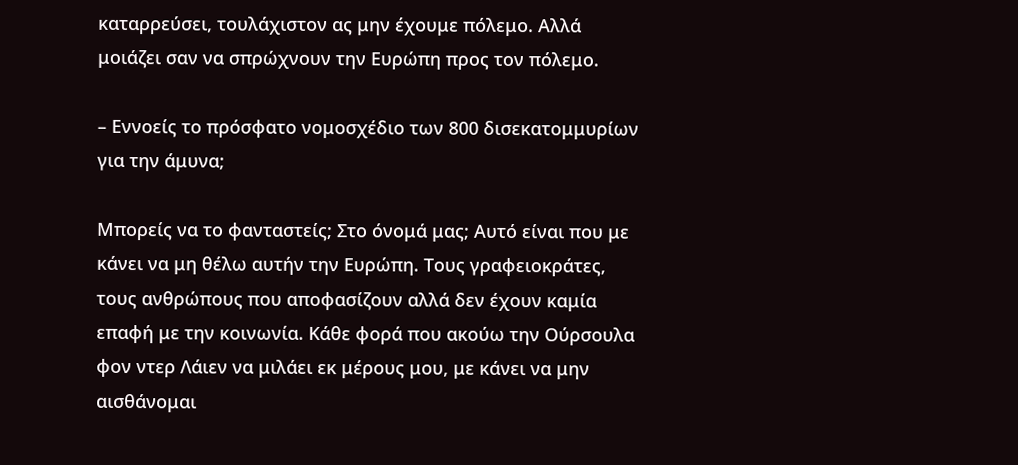καταρρεύσει, τουλάχιστον ας μην έχουμε πόλεμο. Αλλά μοιάζει σαν να σπρώχνουν την Ευρώπη προς τον πόλεμο.

– Εννοείς το πρόσφατο νομοσχέδιο των 800 δισεκατομμυρίων για την άμυνα;

Μπορείς να το φανταστείς; Στο όνομά μας; Αυτό είναι που με κάνει να μη θέλω αυτήν την Ευρώπη. Τους γραφειοκράτες, τους ανθρώπους που αποφασίζουν αλλά δεν έχουν καμία επαφή με την κοινωνία. Κάθε φορά που ακούω την Ούρσουλα φον ντερ Λάιεν να μιλάει εκ μέρους μου, με κάνει να μην αισθάνομαι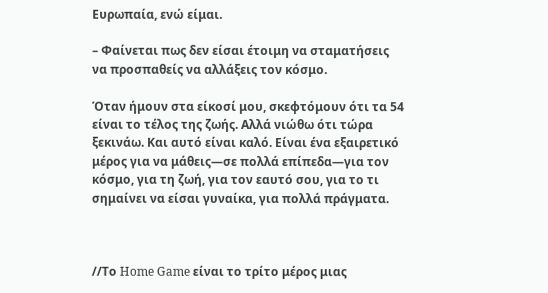Ευρωπαία, ενώ είμαι.

– Φαίνεται πως δεν είσαι έτοιμη να σταματήσεις να προσπαθείς να αλλάξεις τον κόσμο.

Όταν ήμουν στα είκοσί μου, σκεφτόμουν ότι τα 54 είναι το τέλος της ζωής. Αλλά νιώθω ότι τώρα ξεκινάω. Και αυτό είναι καλό. Είναι ένα εξαιρετικό μέρος για να μάθεις—σε πολλά επίπεδα—για τον κόσμο, για τη ζωή, για τον εαυτό σου, για το τι σημαίνει να είσαι γυναίκα, για πολλά πράγματα.



//Το Home Game είναι το τρίτο μέρος μιας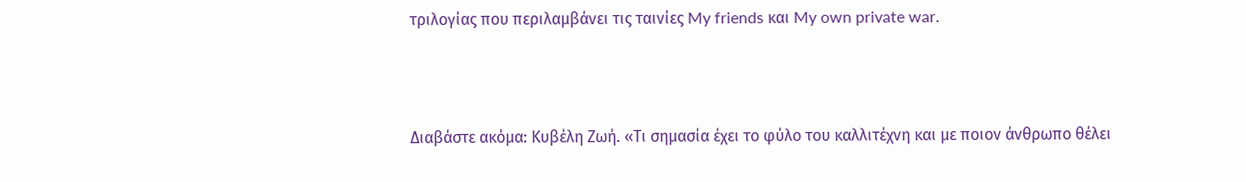τριλογίας που περιλαμβάνει τις ταινίες My friends και My own private war.



Διαβάστε ακόμα: Κυβέλη Ζωή. «Τι σημασία έχει το φύλο του καλλιτέχνη και με ποιον άνθρωπο θέλει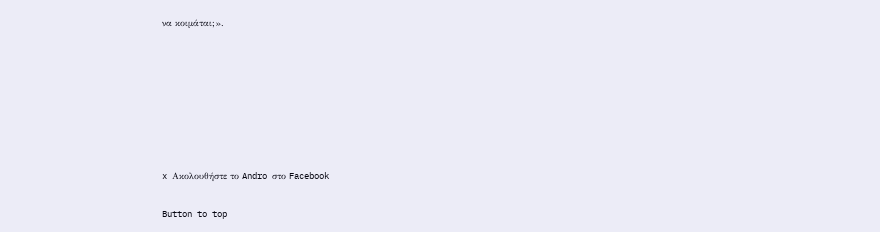να κοιμάται;».







x Ακολουθήστε το Andro στο Facebook

Button to top